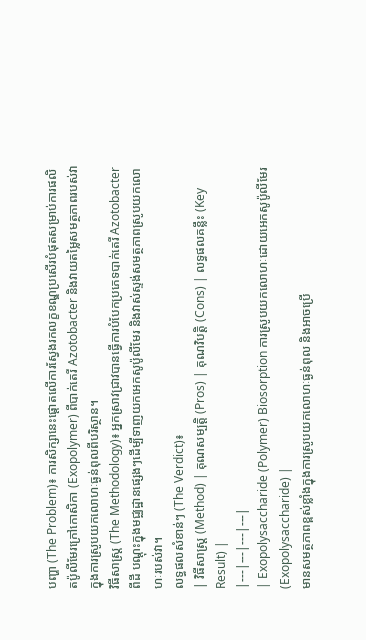បញ្ហា (The Problem)៖ ការសិក្សានេះផ្តោតលើការស្វែងរកលក្ខខណ្ឌប្រសើរបំផុតសម្រាប់ការផលិតប៉ូលីមែរក្រៅកោសិកា (Exopolymer) ពីបាក់តេរី Azotobacter និងវាយតម្លៃសមត្ថភាពរបស់វាក្នុងការស្រូបយកលោហៈធ្ងន់ពុលពីបរិស្ថាន។
វិធីសាស្ត្រ (The Methodology)៖ អ្នកស្រាវជ្រាវបានធ្វើការបំបែកប្រភេទបាក់តេរី Azotobacter ពីដី បណ្តុះក្នុងមជ្ឈដ្ឋានផ្សេងៗដើម្បីទាញយកអេកសូប៉ូលីមែរ និងវាស់ស្ទង់សមត្ថភាពស្រូបយកលោហៈរបស់វា។
លទ្ធផលសំខាន់ៗ (The Verdict)៖
| វិធីសាស្ត្រ (Method) | គុណសម្បត្តិ (Pros) | គុណវិបត្តិ (Cons) | លទ្ធផលគន្លឹះ (Key Result) |
|---|---|---|---|
| Exopolysaccharide (Polymer) Biosorption ការស្រូបយកលោហៈដោយអេកសូប៉ូលីមែរ (Exopolysaccharide) |
មានសមត្ថភាពខ្ពស់ខ្លាំងក្នុងការស្រូបយកលោហៈធ្ងន់ពុល និងអាចប្រើ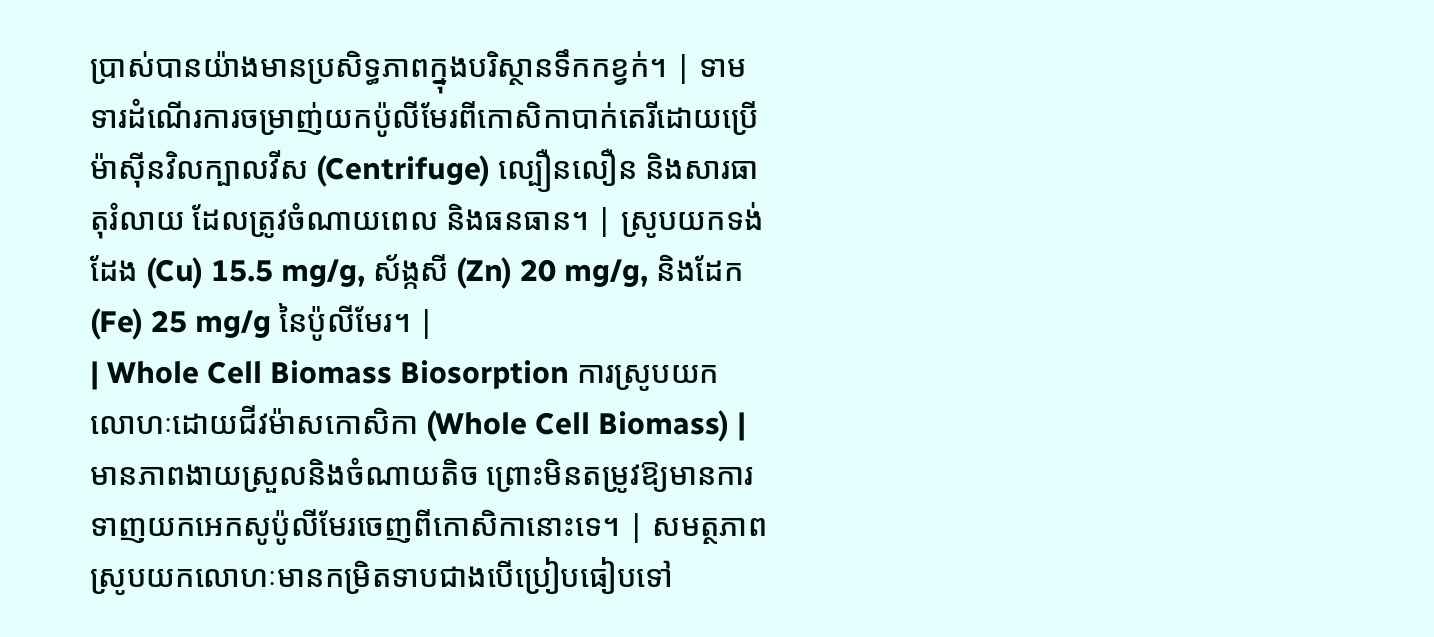ប្រាស់បានយ៉ាងមានប្រសិទ្ធភាពក្នុងបរិស្ថានទឹកកខ្វក់។ | ទាមទារដំណើរការចម្រាញ់យកប៉ូលីមែរពីកោសិកាបាក់តេរីដោយប្រើម៉ាស៊ីនវិលក្បាលវីស (Centrifuge) ល្បឿនលឿន និងសារធាតុរំលាយ ដែលត្រូវចំណាយពេល និងធនធាន។ | ស្រូបយកទង់ដែង (Cu) 15.5 mg/g, ស័ង្កសី (Zn) 20 mg/g, និងដែក (Fe) 25 mg/g នៃប៉ូលីមែរ។ |
| Whole Cell Biomass Biosorption ការស្រូបយកលោហៈដោយជីវម៉ាសកោសិកា (Whole Cell Biomass) |
មានភាពងាយស្រួលនិងចំណាយតិច ព្រោះមិនតម្រូវឱ្យមានការទាញយកអេកសូប៉ូលីមែរចេញពីកោសិកានោះទេ។ | សមត្ថភាពស្រូបយកលោហៈមានកម្រិតទាបជាងបើប្រៀបធៀបទៅ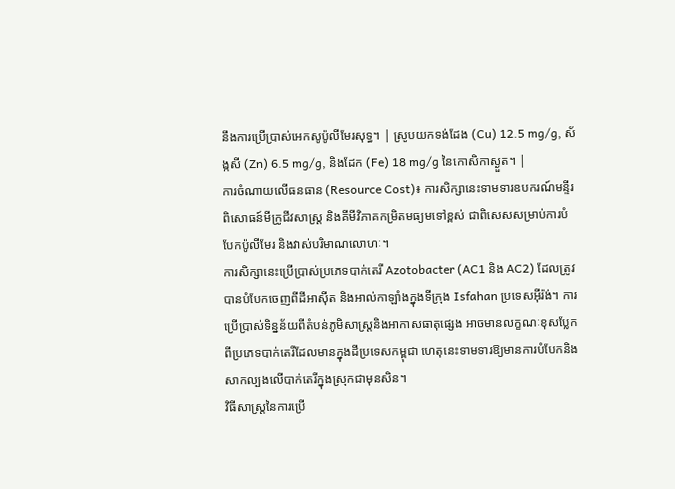នឹងការប្រើប្រាស់អេកសូប៉ូលីមែរសុទ្ធ។ | ស្រូបយកទង់ដែង (Cu) 12.5 mg/g, ស័ង្កសី (Zn) 6.5 mg/g, និងដែក (Fe) 18 mg/g នៃកោសិកាស្ងួត។ |
ការចំណាយលើធនធាន (Resource Cost)៖ ការសិក្សានេះទាមទារឧបករណ៍មន្ទីរពិសោធន៍មីក្រូជីវសាស្ត្រ និងគីមីវិភាគកម្រិតមធ្យមទៅខ្ពស់ ជាពិសេសសម្រាប់ការបំបែកប៉ូលីមែរ និងវាស់បរិមាណលោហៈ។
ការសិក្សានេះប្រើប្រាស់ប្រភេទបាក់តេរី Azotobacter (AC1 និង AC2) ដែលត្រូវបានបំបែកចេញពីដីអាស៊ីត និងអាល់កាឡាំងក្នុងទីក្រុង Isfahan ប្រទេសអ៊ីរ៉ង់។ ការប្រើប្រាស់ទិន្នន័យពីតំបន់ភូមិសាស្ត្រនិងអាកាសធាតុផ្សេង អាចមានលក្ខណៈខុសប្លែកពីប្រភេទបាក់តេរីដែលមានក្នុងដីប្រទេសកម្ពុជា ហេតុនេះទាមទារឱ្យមានការបំបែកនិងសាកល្បងលើបាក់តេរីក្នុងស្រុកជាមុនសិន។
វិធីសាស្ត្រនៃការប្រើ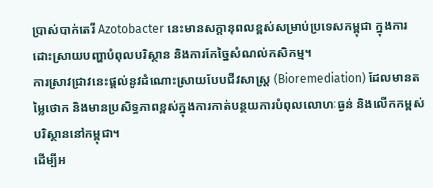ប្រាស់បាក់តេរី Azotobacter នេះមានសក្តានុពលខ្ពស់សម្រាប់ប្រទេសកម្ពុជា ក្នុងការដោះស្រាយបញ្ហាបំពុលបរិស្ថាន និងការកែច្នៃសំណល់កសិកម្ម។
ការស្រាវជ្រាវនេះផ្តល់នូវដំណោះស្រាយបែបជីវសាស្ត្រ (Bioremediation) ដែលមានតម្លៃថោក និងមានប្រសិទ្ធភាពខ្ពស់ក្នុងការកាត់បន្ថយការបំពុលលោហៈធ្ងន់ និងលើកកម្ពស់បរិស្ថាននៅកម្ពុជា។
ដើម្បីអ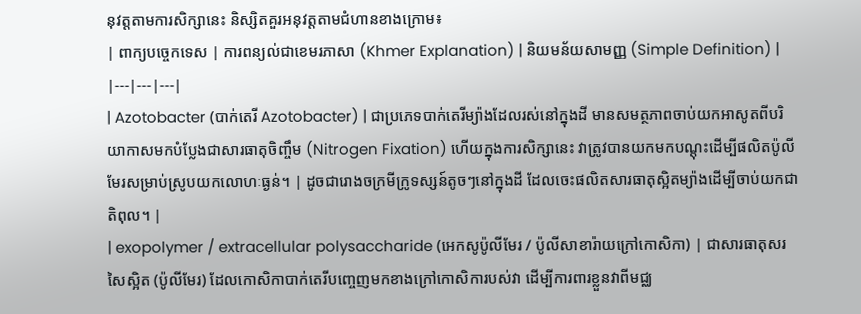នុវត្តតាមការសិក្សានេះ និស្សិតគួរអនុវត្តតាមជំហានខាងក្រោម៖
| ពាក្យបច្ចេកទេស | ការពន្យល់ជាខេមរភាសា (Khmer Explanation) | និយមន័យសាមញ្ញ (Simple Definition) |
|---|---|---|
| Azotobacter (បាក់តេរី Azotobacter) | ជាប្រភេទបាក់តេរីម្យ៉ាងដែលរស់នៅក្នុងដី មានសមត្ថភាពចាប់យកអាសូតពីបរិយាកាសមកបំប្លែងជាសារធាតុចិញ្ចឹម (Nitrogen Fixation) ហើយក្នុងការសិក្សានេះ វាត្រូវបានយកមកបណ្តុះដើម្បីផលិតប៉ូលីមែរសម្រាប់ស្រូបយកលោហៈធ្ងន់។ | ដូចជារោងចក្រមីក្រូទស្សន៍តូចៗនៅក្នុងដី ដែលចេះផលិតសារធាតុស្អិតម្យ៉ាងដើម្បីចាប់យកជាតិពុល។ |
| exopolymer / extracellular polysaccharide (អេកសូប៉ូលីមែរ / ប៉ូលីសាខារ៉ាយក្រៅកោសិកា) | ជាសារធាតុសរសៃស្អិត (ប៉ូលីមែរ) ដែលកោសិកាបាក់តេរីបញ្ចេញមកខាងក្រៅកោសិការបស់វា ដើម្បីការពារខ្លួនវាពីមជ្ឈ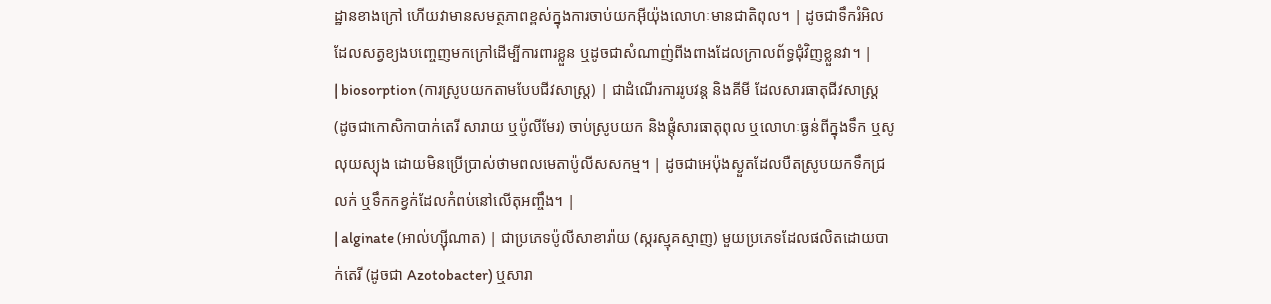ដ្ឋានខាងក្រៅ ហើយវាមានសមត្ថភាពខ្ពស់ក្នុងការចាប់យកអ៊ីយ៉ុងលោហៈមានជាតិពុល។ | ដូចជាទឹករំអិលដែលសត្វខ្យងបញ្ចេញមកក្រៅដើម្បីការពារខ្លួន ឬដូចជាសំណាញ់ពីងពាងដែលក្រាលព័ទ្ធជុំវិញខ្លួនវា។ |
| biosorption (ការស្រូបយកតាមបែបជីវសាស្ត្រ) | ជាដំណើរការរូបវន្ត និងគីមី ដែលសារធាតុជីវសាស្ត្រ (ដូចជាកោសិកាបាក់តេរី សារាយ ឬប៉ូលីមែរ) ចាប់ស្រូបយក និងផ្តុំសារធាតុពុល ឬលោហៈធ្ងន់ពីក្នុងទឹក ឬសូលុយស្យុង ដោយមិនប្រើប្រាស់ថាមពលមេតាប៉ូលីសសកម្ម។ | ដូចជាអេប៉ុងស្ងួតដែលបឺតស្រូបយកទឹកជ្រលក់ ឬទឹកកខ្វក់ដែលកំពប់នៅលើតុអញ្ចឹង។ |
| alginate (អាល់ហ្ស៊ីណាត) | ជាប្រភេទប៉ូលីសាខារ៉ាយ (ស្ករស្មុគស្មាញ) មួយប្រភេទដែលផលិតដោយបាក់តេរី (ដូចជា Azotobacter) ឬសារា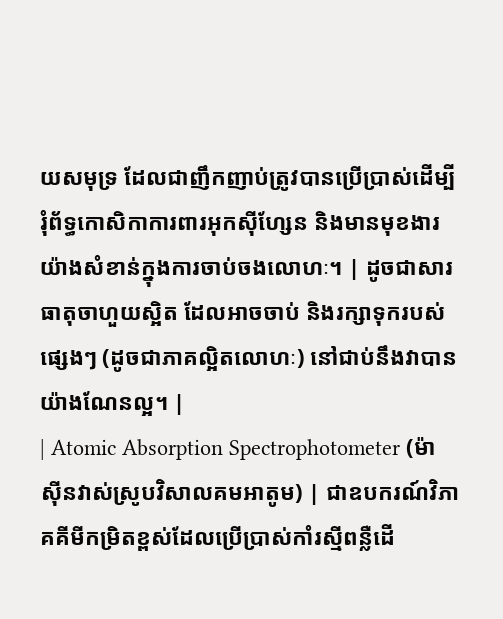យសមុទ្រ ដែលជាញឹកញាប់ត្រូវបានប្រើប្រាស់ដើម្បីរុំព័ទ្ធកោសិកាការពារអុកស៊ីហ្សែន និងមានមុខងារយ៉ាងសំខាន់ក្នុងការចាប់ចងលោហៈ។ | ដូចជាសារធាតុចាហួយស្អិត ដែលអាចចាប់ និងរក្សាទុករបស់ផ្សេងៗ (ដូចជាភាគល្អិតលោហៈ) នៅជាប់នឹងវាបានយ៉ាងណែនល្អ។ |
| Atomic Absorption Spectrophotometer (ម៉ាស៊ីនវាស់ស្រូបវិសាលគមអាតូម) | ជាឧបករណ៍វិភាគគីមីកម្រិតខ្ពស់ដែលប្រើប្រាស់កាំរស្មីពន្លឺដើ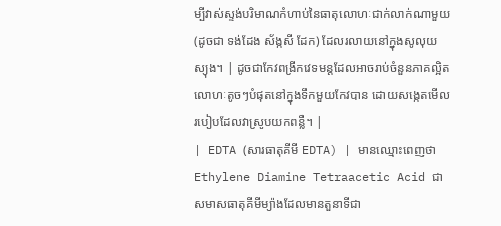ម្បីវាស់ស្ទង់បរិមាណកំហាប់នៃធាតុលោហៈជាក់លាក់ណាមួយ (ដូចជា ទង់ដែង ស័ង្កសី ដែក) ដែលរលាយនៅក្នុងសូលុយស្យុង។ | ដូចជាកែវពង្រីកវេទមន្តដែលអាចរាប់ចំនួនភាគល្អិតលោហៈតូចៗបំផុតនៅក្នុងទឹកមួយកែវបាន ដោយសង្កេតមើលរបៀបដែលវាស្រូបយកពន្លឺ។ |
| EDTA (សារធាតុគីមី EDTA) | មានឈ្មោះពេញថា Ethylene Diamine Tetraacetic Acid ជាសមាសធាតុគីមីម្យ៉ាងដែលមានតួនាទីជា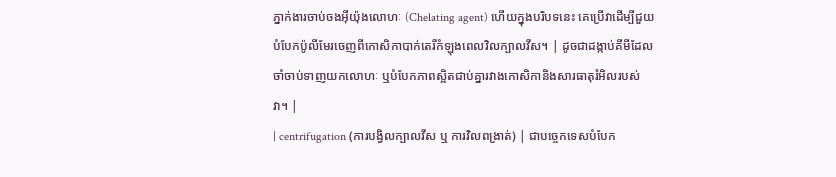ភ្នាក់ងារចាប់ចងអ៊ីយ៉ុងលោហៈ (Chelating agent) ហើយក្នុងបរិបទនេះ គេប្រើវាដើម្បីជួយបំបែកប៉ូលីមែរចេញពីកោសិកាបាក់តេរីកំឡុងពេលវិលក្បាលវីស។ | ដូចជាដង្កាប់គីមីដែលចាំចាប់ទាញយកលោហៈ ឬបំបែកភាពស្អិតជាប់គ្នារវាងកោសិកានិងសារធាតុរំអិលរបស់វា។ |
| centrifugation (ការបង្វិលក្បាលវីស ឬ ការវិលពង្រាត់) | ជាបច្ចេកទេសបំបែក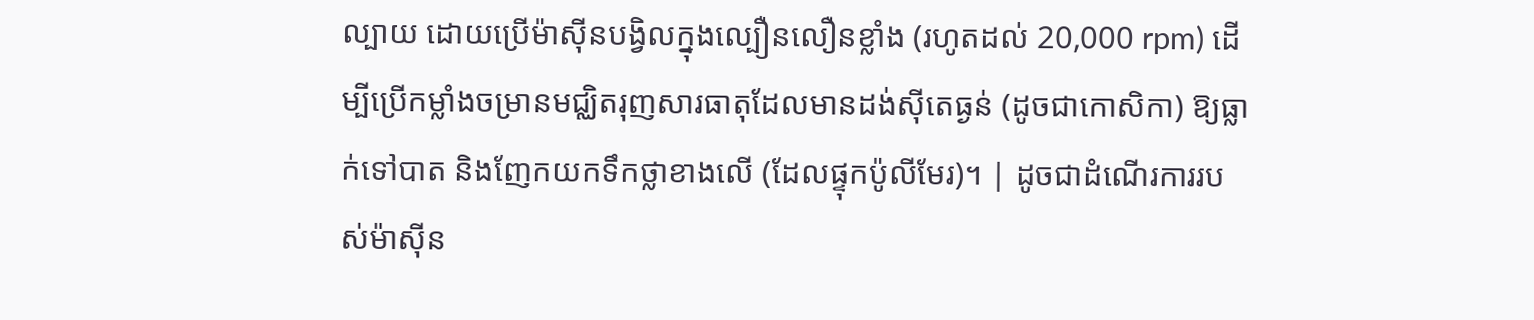ល្បាយ ដោយប្រើម៉ាស៊ីនបង្វិលក្នុងល្បឿនលឿនខ្លាំង (រហូតដល់ 20,000 rpm) ដើម្បីប្រើកម្លាំងចម្រានមជ្ឈិតរុញសារធាតុដែលមានដង់ស៊ីតេធ្ងន់ (ដូចជាកោសិកា) ឱ្យធ្លាក់ទៅបាត និងញែកយកទឹកថ្លាខាងលើ (ដែលផ្ទុកប៉ូលីមែរ)។ | ដូចជាដំណើរការរបស់ម៉ាស៊ីន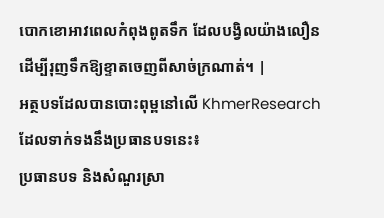បោកខោអាវពេលកំពុងពូតទឹក ដែលបង្វិលយ៉ាងលឿនដើម្បីរុញទឹកឱ្យខ្ទាតចេញពីសាច់ក្រណាត់។ |
អត្ថបទដែលបានបោះពុម្ពនៅលើ KhmerResearch ដែលទាក់ទងនឹងប្រធានបទនេះ៖
ប្រធានបទ និងសំណួរស្រា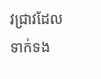វជ្រាវដែលទាក់ទង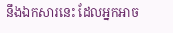នឹងឯកសារនេះ ដែលអ្នកអាច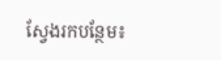ស្វែងរកបន្ថែម៖